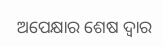ଅପେକ୍ଷାର ଶେଷ ଦ୍ୱାର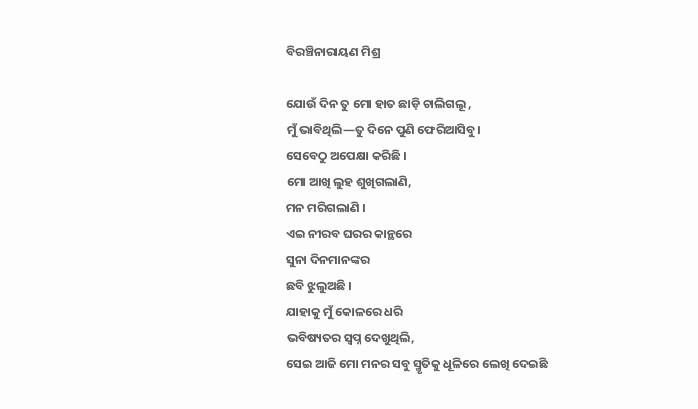ବିରଞ୍ଚିନାରାୟଣ ମିଶ୍ର

ଯୋଉଁ ଦିନ ତୁ ମୋ ହାତ ଛାଡ଼ି ଚାଲିଗଲୂ ,
ମୁଁ ଭାବିଥିଲି—ତୁ ଦିନେ ପୁଣି ଫେରିଆସିବୁ।
ସେବେଠୁ ଅପେକ୍ଷା କରିଛି ।
ମୋ ଆଖି ଲୁହ ଶୁଖିଗଲାଣି,
ମନ ମରିଗଲାଣି ।
ଏଇ ନୀରବ ଘରର କାନ୍ଥରେ
ସୁନା ଦିନମାନଙ୍କର
ଛବି ଝୁଲୁଅଛି ।
ଯାହାକୁ ମୁଁ କୋଳରେ ଧରି
ଭବିଷ୍ୟତର ସ୍ଵପ୍ନ ଦେଖୁଥିଲି,
ସେଇ ଆଜି ମୋ ମନର ସବୁ ସ୍ମୃତିକୁ ଧୂଳିରେ ଲେଖି ଦେଇଛି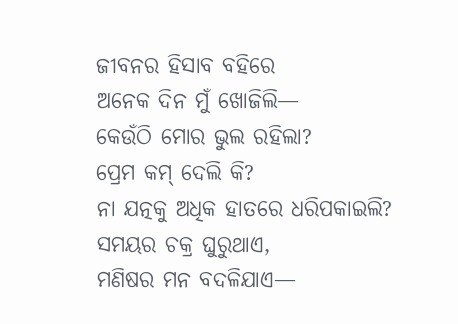ଜୀବନର ହିସାବ ବହିରେ
ଅନେକ ଦିନ ମୁଁ ଖୋଜିଲି—
କେଉଁଠି ମୋର ଭୁଲ ରହିଲା?
ପ୍ରେମ କମ୍ ଦେଲି କି?
ନା ଯତ୍ନକୁ ଅଧିକ ହାତରେ ଧରିପକାଇଲି?
ସମୟର ଚକ୍ର ଘୁରୁଥାଏ,
ମଣିଷର ମନ ବଦଳିଯାଏ—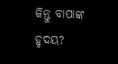କିନ୍ତୁ ବାପାଙ୍କ ହୃଦୟ?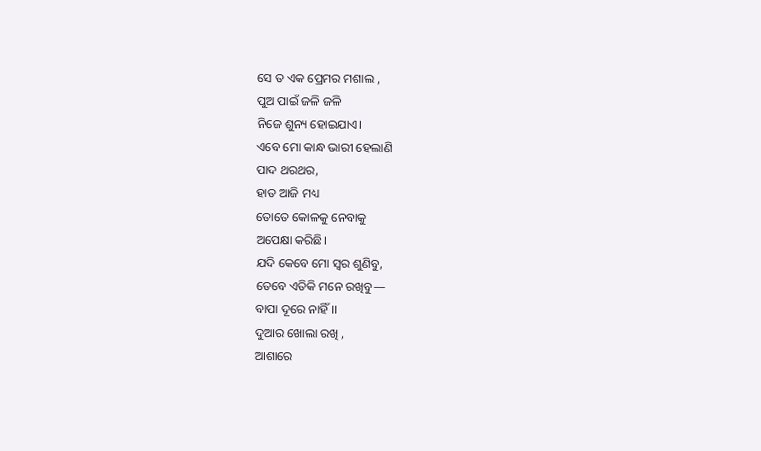ସେ ତ ଏକ ପ୍ରେମର ମଶାଲ ,
ପୁଅ ପାଇଁ ଜଳି ଜଳି
ନିଜେ ଶୁନ୍ୟ ହୋଇଯାଏ।
ଏବେ ମୋ କାନ୍ଧ ଭାରୀ ହେଲାଣି
ପାଦ ଥରଥର,
ହାତ ଆଜି ମଧ୍ୟ
ତୋତେ କୋଳକୁ ନେବାକୁ
ଅପେକ୍ଷା କରିଛି।
ଯଦି କେବେ ମୋ ସ୍ଵର ଶୁଣିବୁ,
ତେବେ ଏତିକି ମନେ ରଖିବୁ—
ବାପା ଦୂରେ ନାହିଁ।।
ଦୁଆର ଖୋଲା ରଖି ,
ଆଶାରେ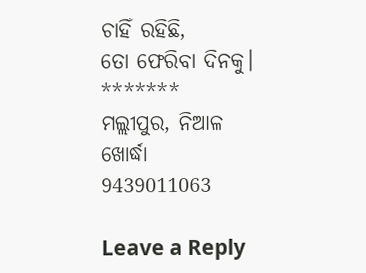ଚାହିଁ ରହିଛି,
ତୋ ଫେରିବା ଦିନକୁ।
*******
ମଲ୍ଲୀପୁର, ନିଆଳ
ଖୋର୍ଦ୍ଧା
9439011063

Leave a Reply